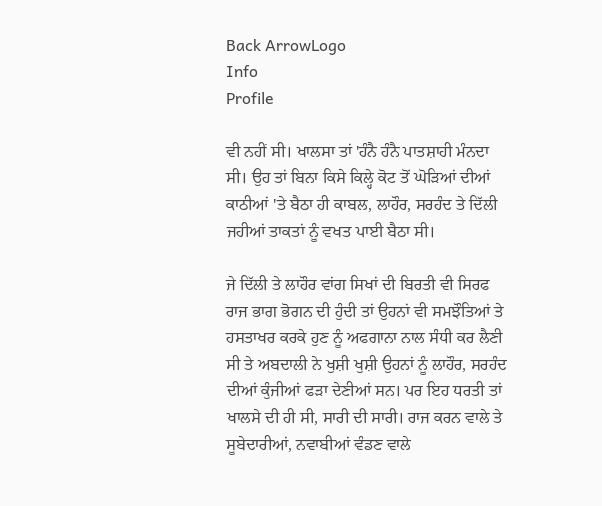Back ArrowLogo
Info
Profile

ਵੀ ਨਹੀਂ ਸੀ। ਖਾਲਸਾ ਤਾਂ 'ਹੰਨੈ ਹੰਨੈ ਪਾਤਸ਼ਾਹੀ ਮੰਨਦਾ ਸੀ। ਉਹ ਤਾਂ ਬਿਨਾ ਕਿਸੇ ਕਿਲ੍ਹੇ ਕੋਟ ਤੋਂ ਘੋੜਿਆਂ ਦੀਆਂ ਕਾਠੀਆਂ 'ਤੇ ਬੈਠਾ ਹੀ ਕਾਬਲ, ਲਾਹੌਰ, ਸਰਹੰਦ ਤੇ ਦਿੱਲੀ ਜਹੀਆਂ ਤਾਕਤਾਂ ਨੂੰ ਵਖਤ ਪਾਈ ਬੈਠਾ ਸੀ।

ਜੇ ਦਿੱਲੀ ਤੇ ਲਾਹੌਰ ਵਾਂਗ ਸਿਖਾਂ ਦੀ ਬਿਰਤੀ ਵੀ ਸਿਰਫ ਰਾਜ ਭਾਗ ਭੋਗਨ ਦੀ ਹੁੰਦੀ ਤਾਂ ਉਹਨਾਂ ਵੀ ਸਮਝੌਤਿਆਂ ਤੇ ਹਸਤਾਖਰ ਕਰਕੇ ਹੁਣ ਨੂੰ ਅਫਗਾਨਾ ਨਾਲ ਸੰਧੀ ਕਰ ਲੈਣੀ ਸੀ ਤੇ ਅਬਦਾਲੀ ਨੇ ਖੁਸ਼ੀ ਖੁਸ਼ੀ ਉਹਨਾਂ ਨੂੰ ਲਾਹੌਰ, ਸਰਹੰਦ ਦੀਆਂ ਕੁੰਜੀਆਂ ਫੜਾ ਦੇਣੀਆਂ ਸਨ। ਪਰ ਇਹ ਧਰਤੀ ਤਾਂ ਖਾਲਸੇ ਦੀ ਹੀ ਸੀ, ਸਾਰੀ ਦੀ ਸਾਰੀ। ਰਾਜ ਕਰਨ ਵਾਲੇ ਤੇ ਸੂਬੇਦਾਰੀਆਂ, ਨਵਾਬੀਆਂ ਵੰਡਣ ਵਾਲੇ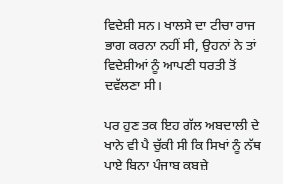ਵਿਦੇਸ਼ੀ ਸਨ। ਖਾਲਸੇ ਦਾ ਟੀਚਾ ਰਾਜ ਭਾਗ ਕਰਨਾ ਨਹੀਂ ਸੀ, ਉਹਨਾਂ ਨੇ ਤਾਂ ਵਿਦੇਸ਼ੀਆਂ ਨੂੰ ਆਪਣੀ ਧਰਤੀ ਤੋਂ ਦਵੱਲਣਾ ਸੀ।

ਪਰ ਹੁਣ ਤਕ ਇਹ ਗੱਲ ਅਬਦਾਲੀ ਦੇ ਖਾਨੇ ਵੀ ਪੈ ਚੁੱਕੀ ਸੀ ਕਿ ਸਿਖਾਂ ਨੂੰ ਨੱਥ ਪਾਏ ਬਿਨਾ ਪੰਜਾਬ ਕਬਜ਼ੇ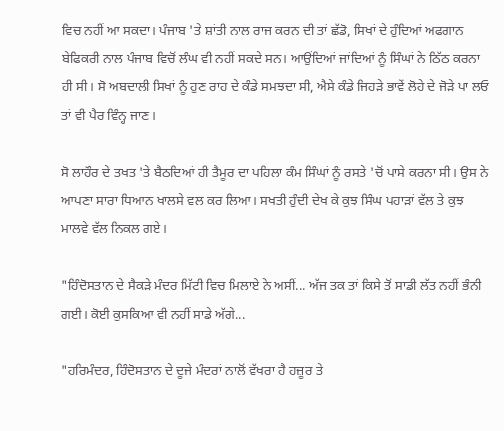ਵਿਚ ਨਹੀਂ ਆ ਸਕਦਾ। ਪੰਜਾਬ 'ਤੇ ਸ਼ਾਂਤੀ ਨਾਲ ਰਾਜ ਕਰਨ ਦੀ ਤਾਂ ਛੱਡੋ, ਸਿਖਾਂ ਦੇ ਹੁੰਦਿਆਂ ਅਫਗਾਨ ਬੇਫਿਕਰੀ ਨਾਲ ਪੰਜਾਬ ਵਿਚੋਂ ਲੰਘ ਵੀ ਨਹੀਂ ਸਕਦੇ ਸਨ। ਆਉਂਦਿਆਂ ਜਾਂਦਿਆਂ ਨੂੰ ਸਿੰਘਾਂ ਨੇ ਠਿੱਠ ਕਰਨਾ ਹੀ ਸੀ। ਸੋ ਅਬਦਾਲੀ ਸਿਖਾਂ ਨੂੰ ਹੁਣ ਰਾਹ ਦੇ ਕੰਡੇ ਸਮਝਦਾ ਸੀ, ਐਸੇ ਕੰਡੇ ਜਿਹੜੇ ਭਾਵੇਂ ਲੋਹੇ ਦੇ ਜੋੜੇ ਪਾ ਲਓ ਤਾਂ ਵੀ ਪੈਰ ਵਿੰਨ੍ਹ ਜਾਣ।

ਸੋ ਲਾਹੌਰ ਦੇ ਤਖਤ 'ਤੇ ਬੈਠਦਿਆਂ ਹੀ ਤੈਮੂਰ ਦਾ ਪਹਿਲਾ ਕੰਮ ਸਿੰਘਾਂ ਨੂੰ ਰਸਤੇ 'ਚੋਂ ਪਾਸੇ ਕਰਨਾ ਸੀ। ਉਸ ਨੇ ਆਪਣਾ ਸਾਰਾ ਧਿਆਨ ਖਾਲਸੇ ਵਲ ਕਰ ਲਿਆ। ਸਖਤੀ ਹੁੰਦੀ ਦੇਖ ਕੇ ਕੁਝ ਸਿੰਘ ਪਹਾੜਾਂ ਵੱਲ ਤੇ ਕੁਝ ਮਾਲਵੇ ਵੱਲ ਨਿਕਲ ਗਏ।

"ਹਿੰਦੋਸਤਾਨ ਦੇ ਸੈਕੜੇ ਮੰਦਰ ਮਿੱਟੀ ਵਿਚ ਮਿਲਾਏ ਨੇ ਅਸੀਂ... ਅੱਜ ਤਕ ਤਾਂ ਕਿਸੇ ਤੋਂ ਸਾਡੀ ਲੱਤ ਨਹੀਂ ਭੰਨੀ ਗਈ। ਕੋਈ ਕੁਸਕਿਆ ਵੀ ਨਹੀਂ ਸਾਡੇ ਅੱਗੇ...

"ਹਰਿਮੰਦਰ, ਹਿੰਦੋਸਤਾਨ ਦੇ ਦੂਜੇ ਮੰਦਰਾਂ ਨਾਲੋਂ ਵੱਖਰਾ ਹੈ ਹਜ਼ੂਰ ਤੇ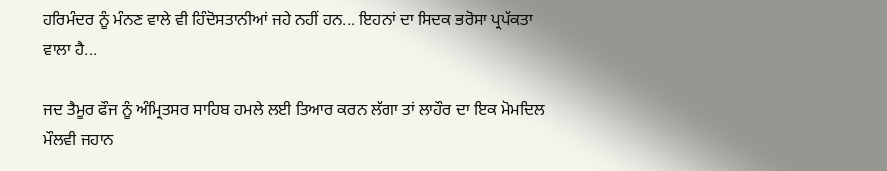ਹਰਿਮੰਦਰ ਨੂੰ ਮੰਨਣ ਵਾਲੇ ਵੀ ਹਿੰਦੋਸਤਾਨੀਆਂ ਜਹੇ ਨਹੀਂ ਹਨ... ਇਹਨਾਂ ਦਾ ਸਿਦਕ ਭਰੋਸਾ ਪ੍ਰਪੱਕਤਾ ਵਾਲਾ ਹੈ...

ਜਦ ਤੈਮੂਰ ਫੌਜ ਨੂੰ ਅੰਮ੍ਰਿਤਸਰ ਸਾਹਿਬ ਹਮਲੇ ਲਈ ਤਿਆਰ ਕਰਨ ਲੱਗਾ ਤਾਂ ਲਾਹੌਰ ਦਾ ਇਕ ਮੋਮਦਿਲ ਮੌਲਵੀ ਜਹਾਨ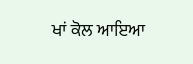ਖਾਂ ਕੋਲ ਆਇਆ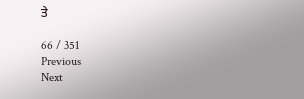ਤੇ

66 / 351
Previous
Next